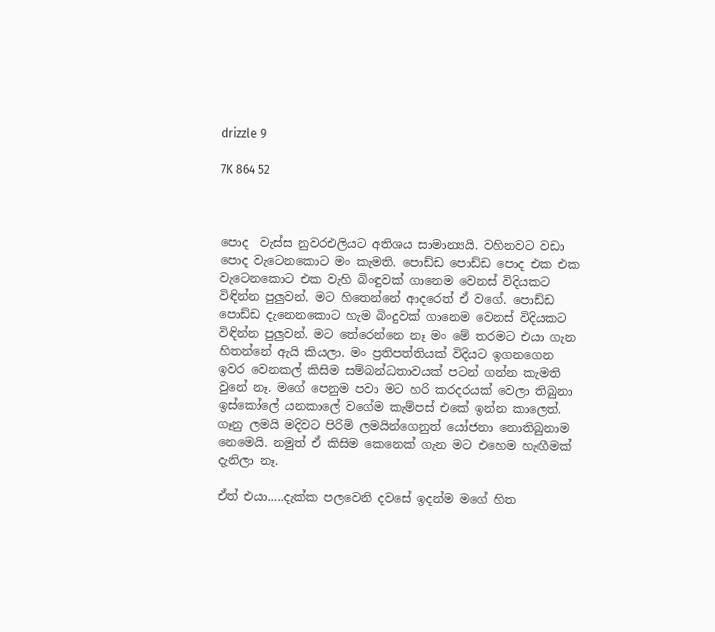drizzle 9

7K 864 52



පොද  වැස්ස නුවරඑලියට අතිශය සාමාන්‍යයි. වහිනවට වඩා පොද වැටෙනකොට මං කැමති. පොඩ්ඩ පොඩ්ඩ පොද එක එක වැටෙනකොට එක වැහි බිංඳුවක් ගානෙම වෙනස් විදියකට විඳින්න පුලුවන්. මට හිතෙන්නේ ආදරෙත් ඒ වගේ. පොඩ්ඩ පොඩ්ඩ දැනෙනකොට හැම බිංදුවක් ගානෙම වෙනස් විදියකට විඳින්න පුලුවන්. මට තේරෙන්නෙ නෑ මං මේ තරමට එයා ගැන හිතන්නේ ඇයි කියලා. මං ප්‍රතිපත්තියක් විදියට ඉගනගෙන ඉවර වෙනකල් කිසිම සම්බන්ධතාවයක් පටන් ගන්න කැමති වුනේ නෑ. මගේ පෙනුම පවා මට හරි කරදරයක් වෙලා තිබුනා ඉස්කෝලේ යනකාලේ වගේම කැම්පස් එකේ ඉන්න කාලෙත්. ගෑනු ලමයි මදිවට පිරිමි ලමයින්ගෙනුත් යෝජනා නොතිබුනාම නෙමෙයි. නමුත් ඒ කිසිම කෙනෙක් ගැන මට එහෙම හැඟීමක් දැනිලා නෑ.

ඒත් එයා.....දැක්ක පලවෙනි දවසේ ඉදන්ම මගේ හිත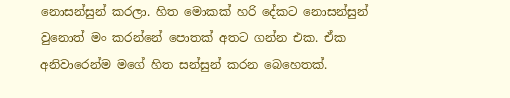නොසන්සුන් කරලා. හිත මොකක් හරි දේකට නොසන්සුන් වුනොත් මං කරන්නේ පොතක් අතට ගන්න එක. ඒක අනිවාරෙන්ම මගේ හිත සන්සුන් කරන බෙහෙතක්.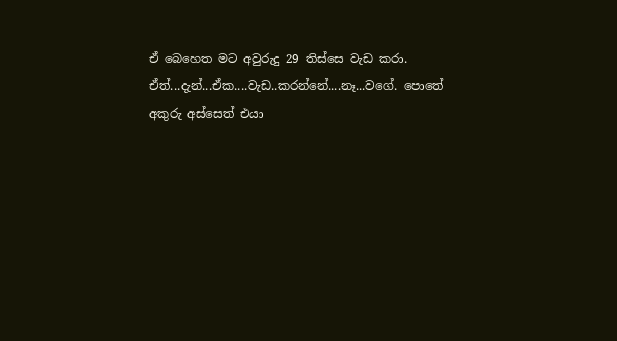ඒ බෙහෙත මට අවුරුදු 29 තිස්සෙ වැඩ කරා. ඒත්...දැන්...ඒක....වැඩ..කරන්නේ....නෑ...වගේ. පොතේ අකුරු අස්සෙත් එයා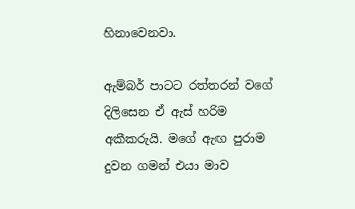හිනාවෙනවා.

ඇම්බර් පාටට රත්තරන් වගේ දිලිසෙන ඒ ඇස් හරිම අකීකරුයි. මගේ ඇඟ පුරාම දුවන ගමන් එයා මාව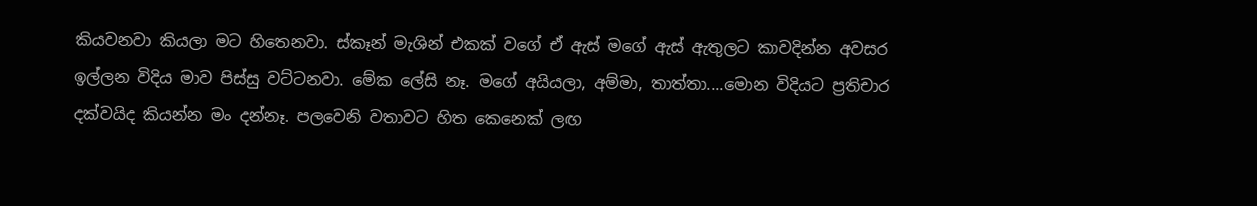කියවනවා කියලා මට හිතෙනවා. ස්කෑන් මැශින් එකක් වගේ ඒ ඇස් මගේ ඇස් ඇතුලට කාවදින්න අවසර ඉල්ලන විදිය මාව පිස්සු වට්ටනවා. මේක ලේසි නෑ. මගේ අයියලා, අම්මා, තාත්තා....මොන විදියට ප්‍රතිචාර දක්වයිද කියන්න මං දන්නෑ. පලවෙනි වතාවට හිත කෙනෙක් ලඟ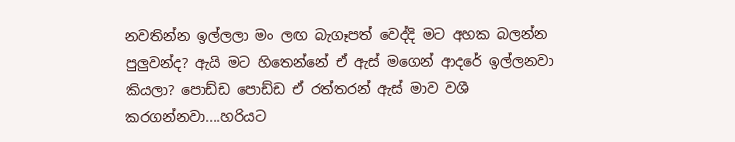නවතින්න ඉල්ලලා මං ලඟ බැගෑපත් වෙද්දි මට අහක බලන්න පුලුවන්ද? ඇයි මට හිතෙන්නේ ඒ ඇස් මගෙන් ආදරේ ඉල්ලනවා කියලා? පොඩ්ඩ පොඩ්ඩ ඒ රත්තරන් ඇස් මාව වශී කරගන්නවා....හරියට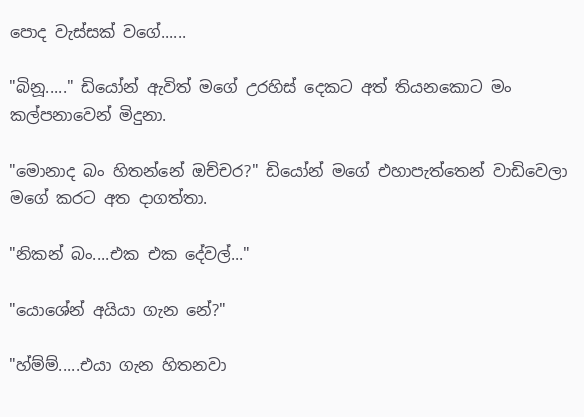පොද වැස්සක් වගේ......

"බිනූ....." ඩියෝන් ඇවිත් මගේ උරහිස් දෙකට අත් තියනකොට මං කල්පනාවෙන් මිදුනා.

"මොනාද බං හිතන්නේ ඔච්චර?" ඩියෝන් මගේ එහාපැත්තෙන් වාඩිවෙලා මගේ කරට අත දාගත්තා.

"නිකන් බං....එක එක දේවල්..."

"යොශේන් අයියා ගැන නේ?"

"හ්ම්ම්.....එයා ගැන හිතනවා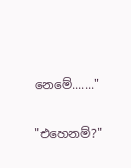නෙමේ......."

"එහෙනම්?"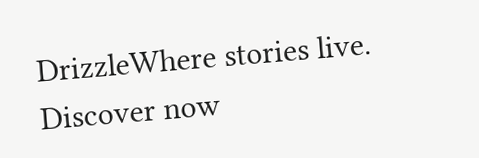DrizzleWhere stories live. Discover now